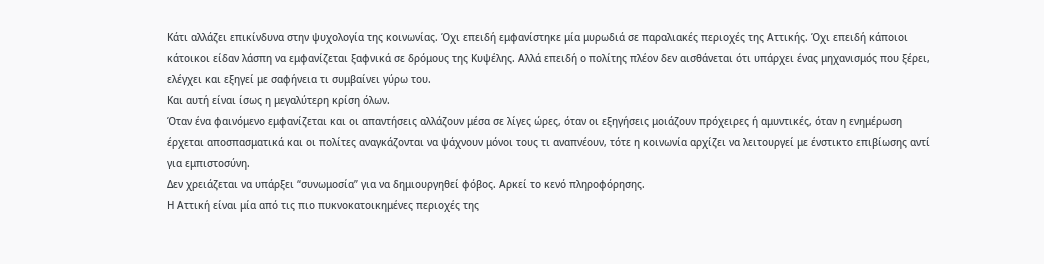Κάτι αλλάζει επικίνδυνα στην ψυχολογία της κοινωνίας. Όχι επειδή εμφανίστηκε μία μυρωδιά σε παραλιακές περιοχές της Αττικής. Όχι επειδή κάποιοι κάτοικοι είδαν λάσπη να εμφανίζεται ξαφνικά σε δρόμους της Κυψέλης. Αλλά επειδή ο πολίτης πλέον δεν αισθάνεται ότι υπάρχει ένας μηχανισμός που ξέρει, ελέγχει και εξηγεί με σαφήνεια τι συμβαίνει γύρω του.
Και αυτή είναι ίσως η μεγαλύτερη κρίση όλων.
Όταν ένα φαινόμενο εμφανίζεται και οι απαντήσεις αλλάζουν μέσα σε λίγες ώρες, όταν οι εξηγήσεις μοιάζουν πρόχειρες ή αμυντικές, όταν η ενημέρωση έρχεται αποσπασματικά και οι πολίτες αναγκάζονται να ψάχνουν μόνοι τους τι αναπνέουν, τότε η κοινωνία αρχίζει να λειτουργεί με ένστικτο επιβίωσης αντί για εμπιστοσύνη.
Δεν χρειάζεται να υπάρξει “συνωμοσία” για να δημιουργηθεί φόβος. Αρκεί το κενό πληροφόρησης.
Η Αττική είναι μία από τις πιο πυκνοκατοικημένες περιοχές της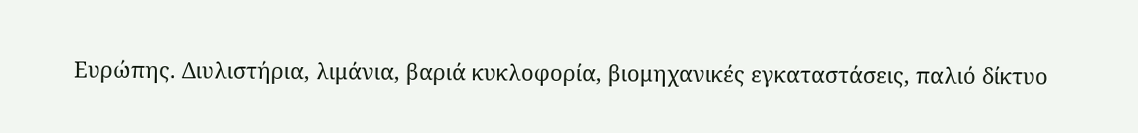Ευρώπης. Διυλιστήρια, λιμάνια, βαριά κυκλοφορία, βιομηχανικές εγκαταστάσεις, παλιό δίκτυο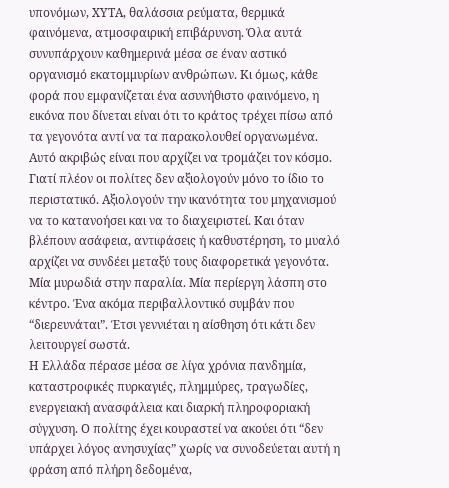υπονόμων, ΧΥΤΑ, θαλάσσια ρεύματα, θερμικά φαινόμενα, ατμοσφαιρική επιβάρυνση. Όλα αυτά συνυπάρχουν καθημερινά μέσα σε έναν αστικό οργανισμό εκατομμυρίων ανθρώπων. Κι όμως, κάθε φορά που εμφανίζεται ένα ασυνήθιστο φαινόμενο, η εικόνα που δίνεται είναι ότι το κράτος τρέχει πίσω από τα γεγονότα αντί να τα παρακολουθεί οργανωμένα.
Αυτό ακριβώς είναι που αρχίζει να τρομάζει τον κόσμο.
Γιατί πλέον οι πολίτες δεν αξιολογούν μόνο το ίδιο το περιστατικό. Αξιολογούν την ικανότητα του μηχανισμού να το κατανοήσει και να το διαχειριστεί. Και όταν βλέπουν ασάφεια, αντιφάσεις ή καθυστέρηση, το μυαλό αρχίζει να συνδέει μεταξύ τους διαφορετικά γεγονότα. Μία μυρωδιά στην παραλία. Μία περίεργη λάσπη στο κέντρο. Ένα ακόμα περιβαλλοντικό συμβάν που “διερευνάται”. Έτσι γεννιέται η αίσθηση ότι κάτι δεν λειτουργεί σωστά.
Η Ελλάδα πέρασε μέσα σε λίγα χρόνια πανδημία, καταστροφικές πυρκαγιές, πλημμύρες, τραγωδίες, ενεργειακή ανασφάλεια και διαρκή πληροφοριακή σύγχυση. Ο πολίτης έχει κουραστεί να ακούει ότι “δεν υπάρχει λόγος ανησυχίας” χωρίς να συνοδεύεται αυτή η φράση από πλήρη δεδομένα,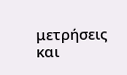μετρήσεις και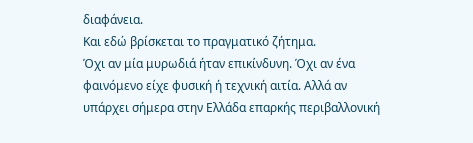διαφάνεια.
Και εδώ βρίσκεται το πραγματικό ζήτημα.
Όχι αν μία μυρωδιά ήταν επικίνδυνη. Όχι αν ένα φαινόμενο είχε φυσική ή τεχνική αιτία. Αλλά αν υπάρχει σήμερα στην Ελλάδα επαρκής περιβαλλονική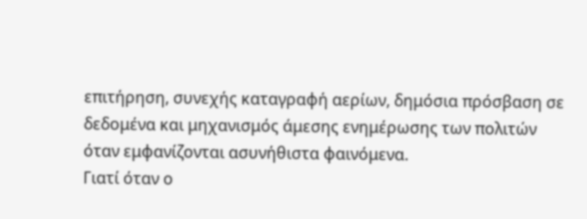επιτήρηση, συνεχής καταγραφή αερίων, δημόσια πρόσβαση σε δεδομένα και μηχανισμός άμεσης ενημέρωσης των πολιτών όταν εμφανίζονται ασυνήθιστα φαινόμενα.
Γιατί όταν ο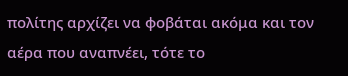πολίτης αρχίζει να φοβάται ακόμα και τον αέρα που αναπνέει, τότε το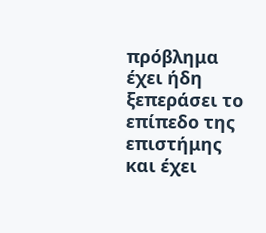πρόβλημα έχει ήδη ξεπεράσει το επίπεδο της επιστήμης και έχει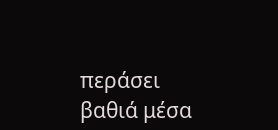περάσει βαθιά μέσα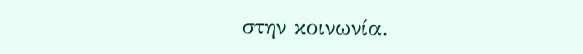στην κοινωνία.